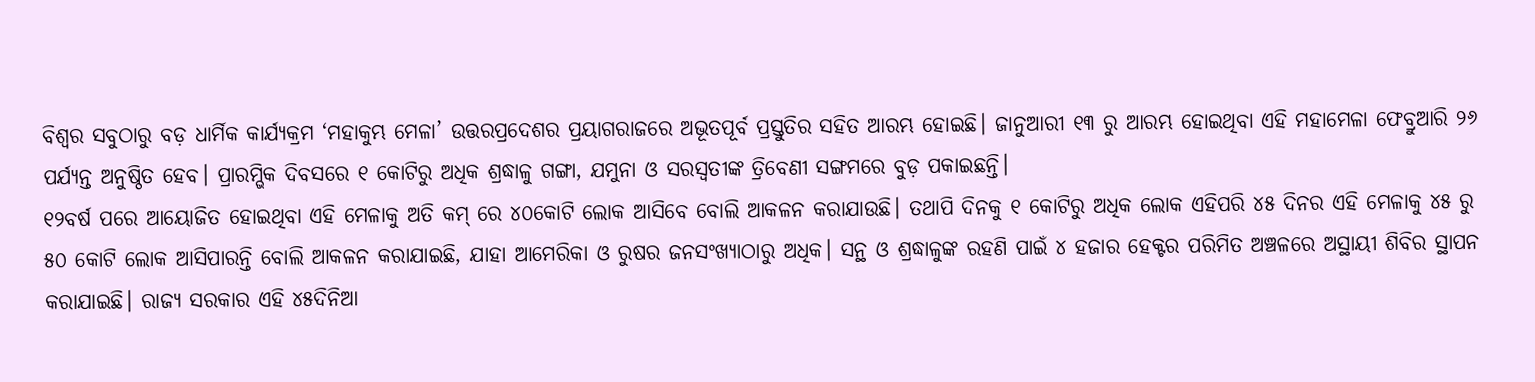ବିଶ୍ବର ସବୁଠାରୁ ବଡ଼ ଧାର୍ମିକ କାର୍ଯ୍ୟକ୍ରମ ‘ମହାକୁମ୍ଭ ମେଳା’ ଉତ୍ତରପ୍ରଦେଶର ପ୍ରୟାଗରାଜରେ ଅଭୂତପୂର୍ବ ପ୍ରସ୍ତୁତିର ସହିତ ଆରମ୍ଭ ହୋଇଛି। ଜାନୁଆରୀ ୧୩ ରୁ ଆରମ୍ଭ ହୋଇଥିବା ଏହି ମହାମେଳା ଫେବ୍ରୁଆରି ୨୬ ପର୍ଯ୍ୟନ୍ତ ଅନୁଷ୍ଠିତ ହେବ। ପ୍ରାରମ୍ଭିକ ଦିବସରେ ୧ କୋଟିରୁ ଅଧିକ ଶ୍ରଦ୍ଧାଳୁ ଗଙ୍ଗା, ଯମୁନା ଓ ସରସ୍ୱତୀଙ୍କ ତ୍ରିବେଣୀ ସଙ୍ଗମରେ ବୁଡ଼ ପକାଇଛନ୍ତି।
୧୨ବର୍ଷ ପରେ ଆୟୋଜିତ ହୋଇଥିବା ଏହି ମେଳାକୁ ଅତି କମ୍ ରେ ୪୦କୋଟି ଲୋକ ଆସିବେ ବୋଲି ଆକଳନ କରାଯାଉଛି। ତଥାପି ଦିନକୁ ୧ କୋଟିରୁ ଅଧିକ ଲୋକ ଏହିପରି ୪୫ ଦିନର ଏହି ମେଳାକୁ ୪୫ ରୁ ୫୦ କୋଟି ଲୋକ ଆସିପାରନ୍ତି ବୋଲି ଆକଳନ କରାଯାଇଛି, ଯାହା ଆମେରିକା ଓ ରୁଷର ଜନସଂଖ୍ୟାଠାରୁ ଅଧିକ। ସନ୍ଥ ଓ ଶ୍ରଦ୍ଧାଳୁଙ୍କ ରହଣି ପାଇଁ ୪ ହଜାର ହେକ୍ଟର ପରିମିତ ଅଞ୍ଚଳରେ ଅସ୍ଥାୟୀ ଶିବିର ସ୍ଥାପନ କରାଯାଇଛି। ରାଜ୍ୟ ସରକାର ଏହି ୪୫ଦିନିଆ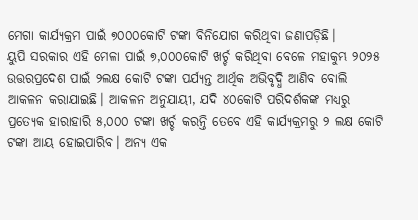ମେଗା କାର୍ଯ୍ୟକ୍ରମ ପାଇଁ ୭୦୦୦କୋଟି ଟଙ୍କା ବିନିଯୋଗ କରିଥିବା ଜଣାପଡ଼ିଛି।
ୟୁପି ସରକାର ଏହି ମେଳା ପାଇଁ ୭,୦୦୦କୋଟି ଖର୍ଚ୍ଚ କରିଥିବା ବେଳେ ମହାକୁମ୍ଭ ୨୦୨୫ ଉତ୍ତରପ୍ରଦେଶ ପାଇଁ ୨ଲକ୍ଷ କୋଟି ଟଙ୍କା ପର୍ଯ୍ୟନ୍ତ ଆର୍ଥିକ ଅଭିବୃଦ୍ଧି ଆଣିବ ବୋଲି ଆକଳନ କରାଯାଇଛି। ଆକଳନ ଅନୁଯାୟୀ, ଯଦି ୪୦କୋଟି ପରିଦର୍ଶକଙ୍କ ମଧ୍ୟରୁ ପ୍ରତ୍ୟେକ ହାରାହାରି ୫,୦୦୦ ଟଙ୍କା ଖର୍ଚ୍ଚ କରନ୍ତି ତେବେ ଏହି କାର୍ଯ୍ୟକ୍ରମରୁ ୨ ଲକ୍ଷ କୋଟି ଟଙ୍କା ଆୟ ହୋଇପାରିବ। ଅନ୍ୟ ଏକ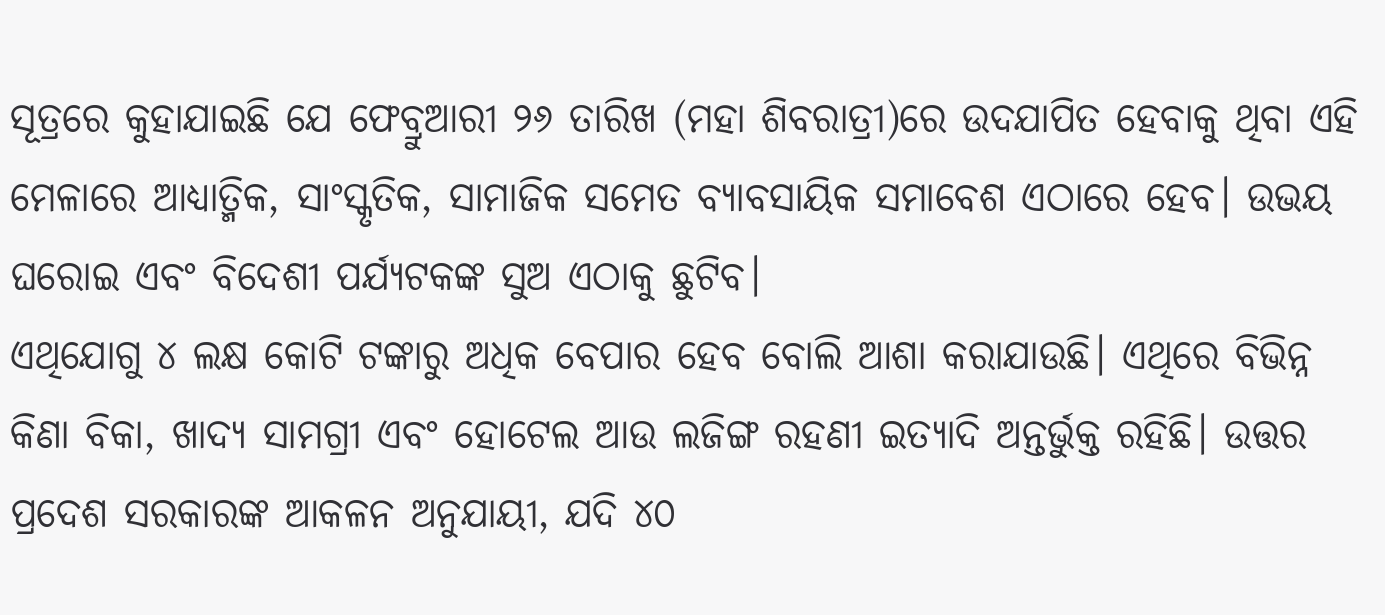ସୂତ୍ରରେ କୁହାଯାଇଛି ଯେ ଫେବ୍ରୁଆରୀ ୨୬ ତାରିଖ (ମହା ଶିବରାତ୍ରୀ)ରେ ଉଦଯାପିତ ହେବାକୁ ଥିବା ଏହି ମେଳାରେ ଆଧ୍ୟାତ୍ମିକ, ସାଂସ୍କୃତିକ, ସାମାଜିକ ସମେତ ବ୍ୟାବସାୟିକ ସମାବେଶ ଏଠାରେ ହେବ। ଉଭୟ ଘରୋଇ ଏବଂ ବିଦେଶୀ ପର୍ଯ୍ୟଟକଙ୍କ ସୁଅ ଏଠାକୁ ଛୁଟିବ।
ଏଥିଯୋଗୁ ୪ ଲକ୍ଷ କୋଟି ଟଙ୍କାରୁ ଅଧିକ ବେପାର ହେବ ବୋଲି ଆଶା କରାଯାଉଛି। ଏଥିରେ ବିଭିନ୍ନ କିଣା ବିକା, ଖାଦ୍ୟ ସାମଗ୍ରୀ ଏବଂ ହୋଟେଲ ଆଉ ଲଜିଙ୍ଗ ରହଣୀ ଇତ୍ୟାଦି ଅନ୍ତର୍ଭୁକ୍ତ ରହିଛି। ଉତ୍ତର ପ୍ରଦେଶ ସରକାରଙ୍କ ଆକଳନ ଅନୁଯାୟୀ, ଯଦି ୪୦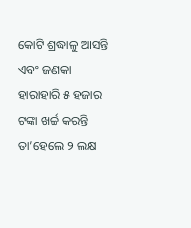କୋଟି ଶ୍ରଦ୍ଧାଳୁ ଆସନ୍ତି ଏବଂ ଜଣକା ହାରାହାରି ୫ ହଜାର ଟଙ୍କା ଖର୍ଚ୍ଚ କରନ୍ତି ତା’ହେଲେ ୨ ଲକ୍ଷ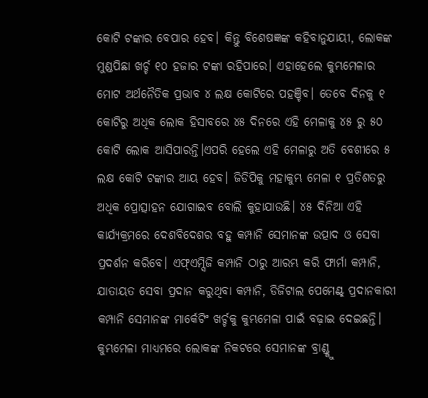କୋଟି ଟଙ୍କାର ବେପାର ହେବ। କିନ୍ତୁ ବିଶେଷଜ୍ଞଙ୍କ କହିବାନୁଯାୟୀ, ଲୋକଙ୍କ ମୁଣ୍ଡପିଛା ଖର୍ଚ୍ଚ ୧୦ ହଜାର ଟଙ୍କା ରହିପାରେ। ଏହାହେଲେ କୁମ୍ଭମେଳାର ମୋଟ ଅର୍ଥନୈତିକ ପ୍ରଭାବ ୪ ଲକ୍ଷ କୋଟିରେ ପହଞ୍ଚିବ। ତେବେ ଦିନକୁ ୧ କୋଟିରୁ ଅଧିକ ଲୋକ ହିସାବରେ ୪୫ ଦିନରେ ଏହି ମେଳାକୁ ୪୫ ରୁ ୫୦ କୋଟି ଲୋକ ଆସିପାରନ୍ତି।ଏପରି ହେଲେ ଏହି ମେଳାରୁ ଅତି ବେଶୀରେ ୫ ଲକ୍ଷ କୋଟି ଟଙ୍କାର ଆୟ ହେବ। ଜିଡିପିକୁ ମହାକୁମ୍ଭ ମେଳା ୧ ପ୍ରତିଶତରୁ ଅଧିକ ପ୍ରୋତ୍ସାହନ ଯୋଗାଇବ ବୋଲି କୁହାଯାଉଛି। ୪୫ ଦିନିଆ ଏହି କାର୍ଯ୍ୟକ୍ରମରେ ଦେଶବିଦେଶର ବହୁ କମ୍ପାନି ସେମାନଙ୍କ ଉତ୍ପାଦ ଓ ସେବା ପ୍ରଦର୍ଶନ କରିବେ। ଏଫ୍ଏମ୍ସିଜି କମ୍ପାନି ଠାରୁ ଆରମ୍ଭ କରି ଫାର୍ମା କମ୍ପାନି, ଯାତାୟତ ସେବା ପ୍ରଦାନ କରୁଥିବା କମ୍ପାନି, ଡିଜିଟାଲ ପେମେଣ୍ଟ୍ ପ୍ରଦାନକାରୀ କମ୍ପାନି ସେମାନଙ୍କ ମାର୍କେଟିଂ ଖର୍ଚ୍ଚକୁ କୁମ୍ଭମେଳା ପାଇଁ ବଢ଼ାଇ ଦେଇଛନ୍ତି। କୁମ୍ଭମେଳା ମାଧ୍ୟମରେ ଲୋକଙ୍କ ନିକଟରେ ସେମାନଙ୍କ ବ୍ରାଣ୍ଡ୍କୁ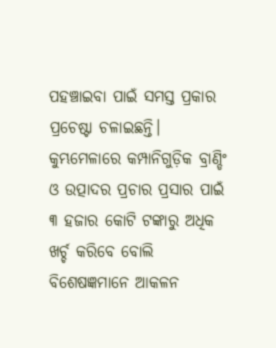ପହଞ୍ଚାଇବା ପାଇଁ ସମସ୍ତ ପ୍ରକାର ପ୍ରଚେଷ୍ଟା ଚଳାଇଛନ୍ତି। କୁମ୍ଭମେଳାରେ କମ୍ପାନିଗୁଡ଼ିକ ବ୍ରାଣ୍ଡିଂ ଓ ଉତ୍ପାଦର ପ୍ରଚାର ପ୍ରସାର ପାଇଁ ୩ ହଜାର କୋଟି ଟଙ୍କାରୁ ଅଧିକ ଖର୍ଚ୍ଚ କରିବେ ବୋଲି ବିଶେଷଜ୍ଞମାନେ ଆକଳନ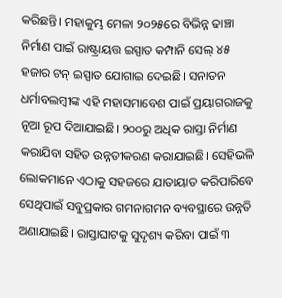କରିଛନ୍ତି। ମହାକୁମ୍ଭ ମେଳା ୨୦୨୫ରେ ବିଭିନ୍ନ ଢାଞ୍ଚା ନିର୍ମାଣ ପାଇଁ ରାଷ୍ଟ୍ରାୟତ୍ତ ଇସ୍ପାତ କମ୍ପାନି ସେଲ୍ ୪୫ ହଜାର ଟନ୍ ଇସ୍ପାତ ଯୋଗାଇ ଦେଇଛି। ସନାତନ ଧର୍ମାବଲମ୍ବୀଙ୍କ ଏହି ମହାସମାବେଶ ପାଇଁ ପ୍ରୟାଗରାଜକୁ ନୂଆ ରୂପ ଦିଆଯାଇଛି। ୨୦୦ରୁ ଅଧିକ ରାସ୍ତା ନିର୍ମାଣ କରାଯିବା ସହିତ ଉନ୍ନତୀକରଣ କରାଯାଇଛି। ସେହିଭଳି ଲୋକମାନେ ଏଠାକୁ ସହଜରେ ଯାତାୟାତ କରିପାରିବେ ସେଥିପାଇଁ ସବୁପ୍ରକାର ଗମନାଗମନ ବ୍ୟବସ୍ଥାରେ ଉନ୍ନତି ଅଣାଯାଇଛି। ରାସ୍ତାଘାଟକୁ ସୁଦୃଶ୍ୟ କରିବା ପାଇଁ ୩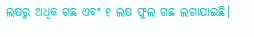ଲକ୍ଷରୁ ଅଧିକ ଗଛ ଏବଂ ୧ ଲକ୍ଷ ଫୁଲ ଗଛ ଲଗାଯାଇଛି।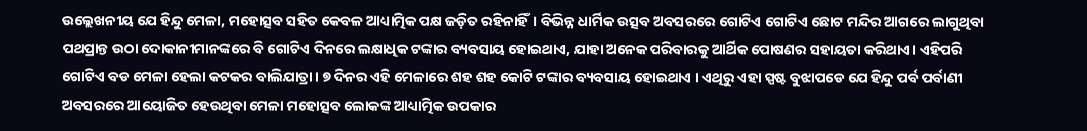ଉଲ୍ଲେଖନୀୟ ଯେ ହିନ୍ଦୁ ମେଳା, ମହୋତ୍ସବ ସହିତ କେବଳ ଆଧ୍ୟାତ୍ମିକ ପକ୍ଷ ଜଡ଼ିତ ରହିନାହିଁ। ବିଭିନ୍ନ ଧାର୍ମିକ ଉତ୍ସବ ଅବସରରେ ଗୋଟିଏ ଗୋଟିଏ ଛୋଟ ମନ୍ଦିର ଆଗରେ ଲାଗୁଥିବା ପଥପ୍ରାନ୍ତ ଉଠା ଦୋକାନୀମାନଙ୍କରେ ବି ଗୋଟିଏ ଦିନରେ ଲକ୍ଷାଧିକ ଟଙ୍କାର ବ୍ୟବସାୟ ହୋଇଥାଏ, ଯାହା ଅନେକ ପରିବାରକୁ ଆର୍ଥିକ ପୋଷଣର ସହାୟତା କରିଥାଏ। ଏହିପରି ଗୋଟିଏ ବଡ ମେଳା ହେଲା କଟକର ବାଲିଯାତ୍ରା। ୭ ଦିନର ଏହି ମେଳାରେ ଶହ ଶହ କୋଟି ଟଙ୍କାର ବ୍ୟବସାୟ ହୋଇଥାଏ । ଏଥିରୁ ଏହା ସ୍ପଷ୍ଟ ବୁଝାପଡେ ଯେ ହିନ୍ଦୁ ପର୍ବ ପର୍ବାଣୀ ଅବସରରେ ଆୟୋଜିତ ହେଉଥିବା ମେଳା ମହୋତ୍ସବ ଲୋକଙ୍କ ଆଧ୍ୟାତ୍ମିକ ଉପକାର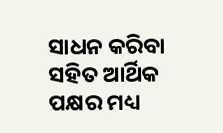ସାଧନ କରିବା ସହିତ ଆର୍ଥିକ ପକ୍ଷର ମଧ୍ୟ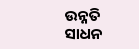ଉନ୍ନତି ସାଧନ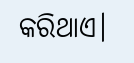କରିଥାଏ।